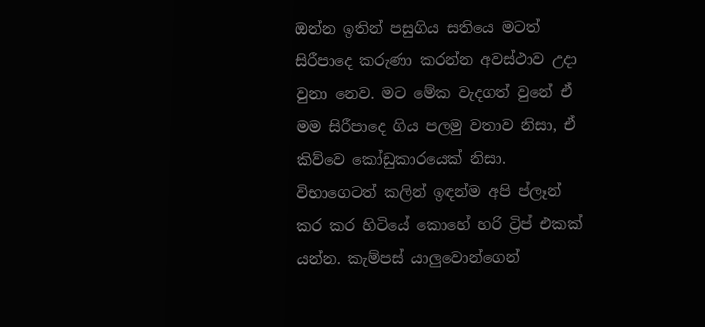ඔන්න ඉතින් පසුගිය සතියෙ මටත් සිරීපාදෙ කරුණා කරන්න අවස්ථාව උදා වුනා නෙව. මට මේක වැදගත් වුනේ ඒ මම සිරීපාදෙ ගිය පලමු වතාව නිසා, ඒ කිව්වෙ කෝඩුකාරයෙක් නිසා. විභාගෙටත් කලින් ඉඳන්ම අපි ප්ලෑන් කර කර හිටියේ කොහේ හරි ට්‍රිප් එකක් යන්න. කැම්පස් යාලුවොන්ගෙන්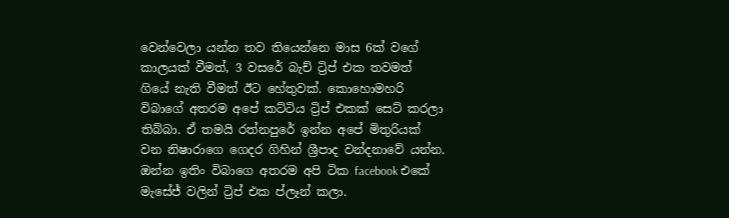වෙන්වෙලා යන්න තව තියෙන්නෙ මාස 6ක් වගේ කාලයක් වීමත්, 3 වසරේ බැච් ට්‍රිප් එක තවමත් ගියේ නැති වීමත් ඊට හේතුවක්. කොහොමහරි විබාගේ අතරම අපේ කට්ටිය ට්‍රිප් එකක් සෙට් කරලා තිබ්බා. ඒ තමයි රත්නපුරේ ඉන්න අපේ මිතුරියක් වන නිෂාරාගෙ ගෙදර ගිහින් ශ්‍රීපාද වන්දනාවේ යන්න. ඔන්න ඉතිං විබාගෙ අතරම අපි ටික facebook එකේ මැසේජ් වලින් ට්‍රිප් එක ප්ලෑන් කලා.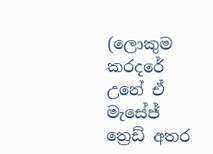(ලොකුම කරදරේ උනේ ඒ මැසේජ් ත්‍රෙඩ් අතර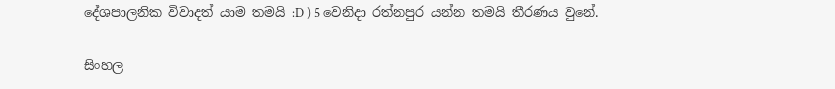දේශපාලනික විවාදත් යාම තමයි :D ) 5 වෙනිදා රත්නපුර යන්න තමයි තීරණය වුනේ.

සිංහල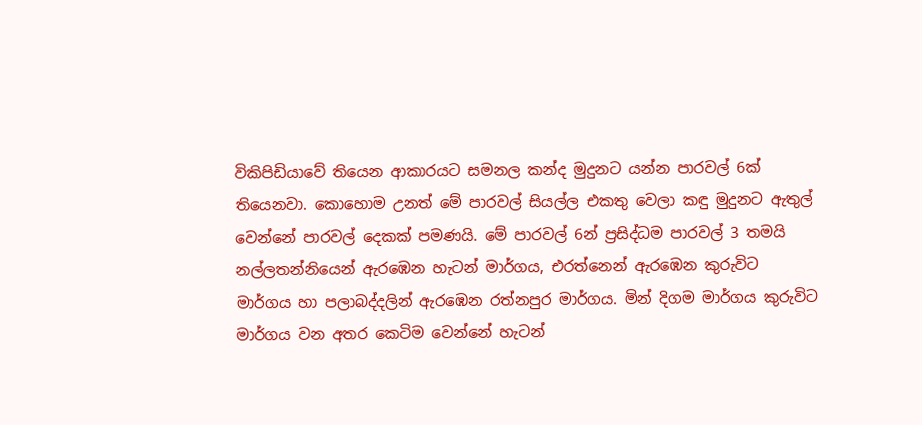විකිපිඩියාවේ තියෙන ආකාරයට සමනල කන්ද මුදුනට යන්න පාරවල් 6ක් තියෙනවා. කොහොම උනත් මේ පාරවල් සියල්ල එකතු වෙලා කඳු මුදුනට ඇතුල් වෙන්නේ පාරවල් දෙකක් පමණයි. මේ පාරවල් 6න් ප්‍රසිද්ධම පාරවල් 3 තමයි නල්ලතන්නියෙන් ඇරඹෙන හැටන් මාර්ගය, එරත්නෙන් ඇරඹෙන කුරුවිට මාර්ගය හා පලාබද්දලින් ඇරඹෙන රත්නපුර මාර්ගය. මින් දිගම මාර්ගය කුරුවිට මාර්ගය වන අතර කෙටිම වෙන්නේ හැටන්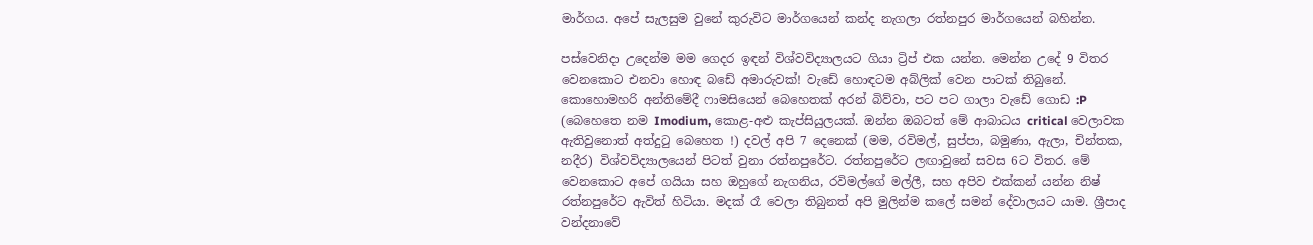මාර්ගය. අපේ සැලසුම වුනේ කුරුවිට මාර්ගයෙන් කන්ද නැගලා රත්නපුර මාර්ගයෙන් බහින්න.

පස්වෙනිදා උදෙන්ම මම ගෙදර ඉඳන් විශ්වවිද්‍යාලයට ගියා ට්‍රිප් එක යන්න. මෙන්න උදේ 9 විතර වෙනකොට එනවා හොඳ බඩේ අමාරුවක්! වැඩේ හොඳටම අබ්ලික් වෙන පාටක් තිබුනේ. කොහොමහරි අන්තිමේදී ෆාමසියෙන් බෙහෙතක් අරන් බිව්වා, පට පට ගාලා වැඩේ ගොඩ :P (බෙහෙතෙ නම Imodium, කොළ-අළු කැප්සියුලයක්. ඔන්න ඔබටත් මේ ආබාධය critical වෙලාවක ඇතිවුනොත් අත්දුටු බෙහෙත !) දවල් අපි 7 දෙනෙක් (මම, රවිමල්, සුප්පා, බමුණා, ඇලා, චින්තක, නදීර) විශ්වවිද්‍යාලයෙන් පිටත් වුනා රත්නපුරේට. රත්නපුරේට ලඟාවුනේ සවස 6ට විතර. මේ වෙනකොට අපේ ගයියා සහ ඔහුගේ නැගනිය, රවිමල්ගේ මල්ලී, සහ අපිව එක්කන් යන්න නිෂ් රත්නපුරේට ඇවිත් හිටියා. මදක් රෑ වෙලා තිබුනත් අපි මුලින්ම කලේ සමන් දේවාලයට යාම. ශ්‍රීපාද වන්දනාවේ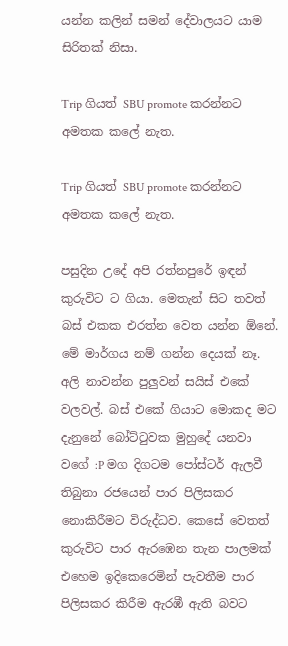යන්න කලින් සමන් දේවාලයට යාම සිරිතක් නිසා.

Trip ගියත් SBU promote කරන්නට අමතක කලේ නැත.

Trip ගියත් SBU promote කරන්නට අමතක කලේ නැත.

පසුදින උදේ අපි රත්නපුරේ ඉඳන් කුරුවිට ට ගියා. මෙතැන් සිට තවත් බස් එකක එරත්න වෙත යන්න ඕනේ. මේ මාර්ගය නම් ගන්න දෙයක් නෑ. අලි නාවන්න පුලුවන් සයිස් එකේ වලවල්. බස් එකේ ගියාට මොකද මට දැනුනේ බෝට්ටුවක මුහුදේ යනවා වගේ :P මග දිගටම පෝස්ටර් ඇලවී තිබුනා රජයෙන් පාර පිලිසකර නොකිරීමට විරුද්ධව. කෙසේ වෙතත් කුරුවිට පාර ඇරඹෙන තැන පාලමක් එහෙම ඉදිකෙරෙමින් පැවතීම පාර පිලිසකර කිරීම ඇරඹී ඇති බවට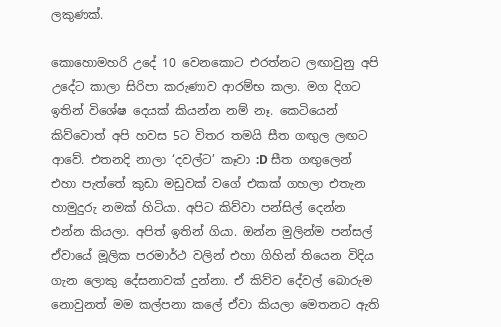ලකුණක්.

කොහොමහරි උදේ 10 වෙනකොට එරත්නට ලඟාවුනු අපි උදේට කාලා සිරිපා කරුණාව ආරම්භ කලා. මග දිගට ඉතින් විශේෂ දෙයක් කියන්න නම් නෑ. කෙටියෙන් කිව්වොත් අපි හවස 5ට විතර තමයි සීත ගඟුල ලඟට ආවේ. එතනදි නාලා ‘දවල්ට’ කෑවා :D සීත ගඟුලෙන් එහා පැත්තේ කුඩා මඩුවක් වගේ එකක් ගහලා එතැන හාමුදුරු නමක් හිටියා. අපිට කිව්වා පන්සිල් දෙන්න එන්න කියලා. අපිත් ඉතින් ගියා. ඔන්න මුලින්ම පන්සල් ඒවායේ මූලික පරමාර්ථ වලින් එහා ගිහින් තියෙන විදිය ගැන ලොකු දේසනාවක් දුන්නා. ඒ කිව්ව දේවල් බොරුම නොවුනත් මම කල්පනා කලේ ඒවා කියලා මෙතනට ඇති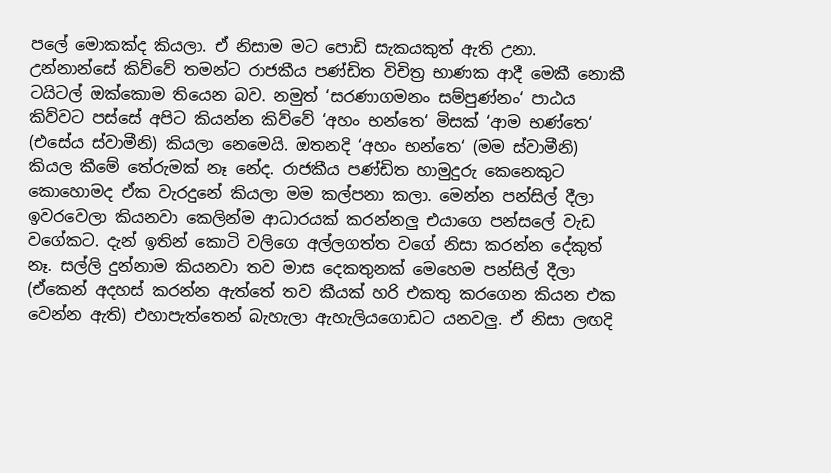පලේ මොකක්ද කියලා. ඒ නිසාම මට පොඩි සැකයකුත් ඇති උනා. උන්නාන්සේ කිව්වේ තමන්ට රාජකීය පණ්ඩිත විචිත්‍ර භාණක ආදී මෙකී නොකී ටයිටල් ඔක්කොම තියෙන බව. නමුත් ‘සරණාගමනං සම්පුණ්නං‘ පාඨය කිව්වට පස්සේ අපිට කියන්න කිව්වේ ‘අහං භන්තෙ‘ මිසක් ‘ආම භණ්තෙ‘ (එසේය ස්වාමීනි) කියලා නෙමෙයි. ඔතනදි ‘අහං භන්තෙ‘ (මම ස්වාමීනි) කියල කීමේ තේරුමක් නෑ නේද. රාජකීය පණ්ඩිත හාමුදුරු කෙනෙකුට කොහොමද ඒක වැරදුනේ කියලා මම කල්පනා කලා. මෙන්න පන්සිල් දීලා ඉවරවෙලා කියනවා කෙලින්ම ආධාරයක් කරන්නලු එයාගෙ පන්සලේ වැඩ වගේකට. දැන් ඉතින් කොටි වලිගෙ අල්ලගත්ත වගේ නිසා කරන්න දේකුත් නෑ. සල්ලි දුන්නාම කියනවා තව මාස දෙකතුනක් මෙහෙම පන්සිල් දීලා (ඒකෙන් අදහස් කරන්න ඇත්තේ තව කීයක් හරි එකතු කරගෙන කියන එක වෙන්න ඇති) එහාපැත්තෙන් බැහැලා ඇහැලියගොඩට යනවලු. ඒ නිසා ලඟදි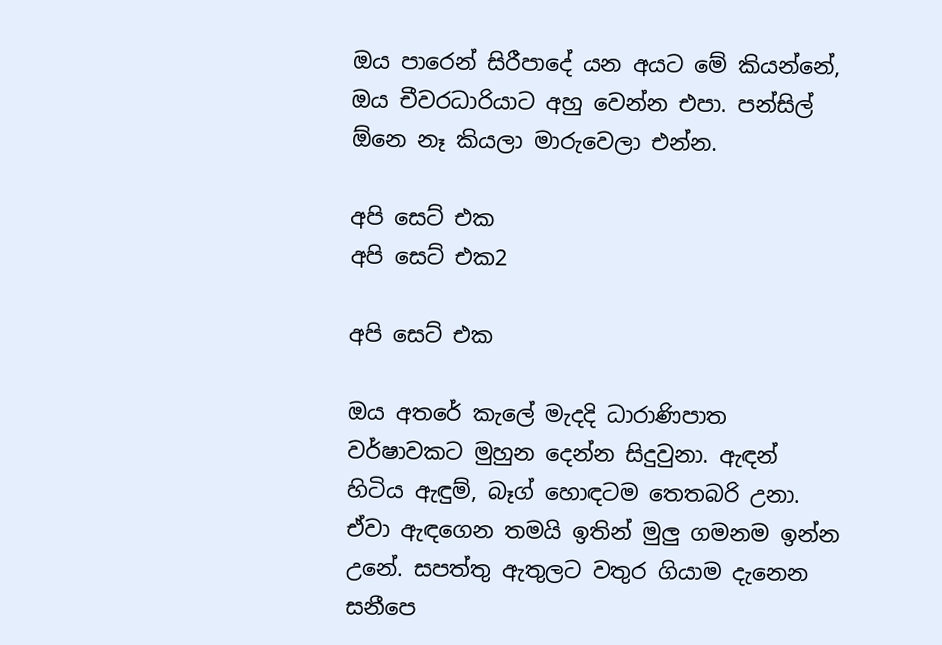ඔය පාරෙන් සිරීපාදේ යන අයට මේ කියන්නේ, ඔය චීවරධාරියාට අහු වෙන්න එපා. පන්සිල් ඕනෙ නෑ කියලා මාරුවෙලා එන්න.

අපි සෙට් එක
අපි සෙට් එක2

අපි සෙට් එක

ඔය අතරේ කැලේ මැදදි ධාරාණිපාත වර්ෂාවකට මුහුන දෙන්න සිදුවුනා. ඇඳන් හිටිය ඇඳුම්, බෑග් හොඳටම තෙතබරි උනා. ඒවා ඇඳගෙන තමයි ඉතින් මුලු ගමනම ඉන්න උනේ. සපත්තු ඇතුලට වතුර ගියාම දැනෙන සනීපෙ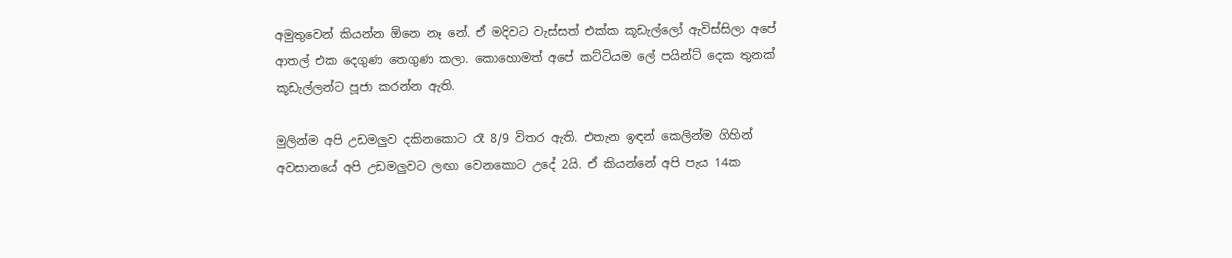අමුතුවෙන් කියන්න ඕනෙ නෑ නේ. ඒ මදිවට වැස්සත් එක්ක කූඩැල්ලෝ ඇවිස්සිලා අපේ ආතල් එක දෙගුණ තෙගුණ කලා. කොහොමත් අපේ කට්ටියම ලේ පයින්ට් දෙක තුනක් කූඩැල්ලන්ට පූජා කරන්න ඇති.

මුලින්ම අපි උඩමලුව දකිනකොට රෑ 8/9 විතර ඇති. එතැන ඉඳන් කෙලින්ම ගිහින් අවසානයේ අපි උඩමලුවට ලඟා වෙනකොට උදේ 2යි. ඒ කියන්නේ අපි පැය 14ක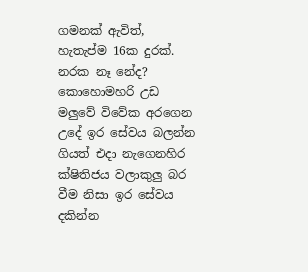ගමනක් ඇවිත්, හැතැප්ම 16ක දුරක්. නරක නෑ නේද? කොහොමහරි උඩ මලුවේ විවේක අරගෙන උදේ ඉර සේවය බලන්න ගියත් එදා නැගෙනහිර ක්ෂිතිජය වලාකුලු බර වීම නිසා ඉර සේවය දකින්න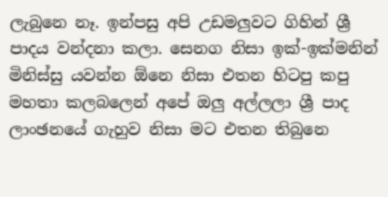ලැබුනෙ නෑ. ඉන්පසු අපි උඩමලුවට ගිහින් ශ්‍රී පාදය වන්දනා කලා. සෙනග නිසා ඉක්-ඉක්මනින් මිනිස්සු යවන්න ඕනෙ නිසා එතන හිටපු කපු මහතා කලබලෙන් අපේ ඔලු අල්ලලා ශ්‍රී පාද ලාංඡනයේ ගැහුව නිසා මට එතන තිබුනෙ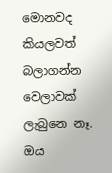මොනවද කියලවත් බලාගන්න වෙලාවක් ලැබුනෙ නෑ. ඔය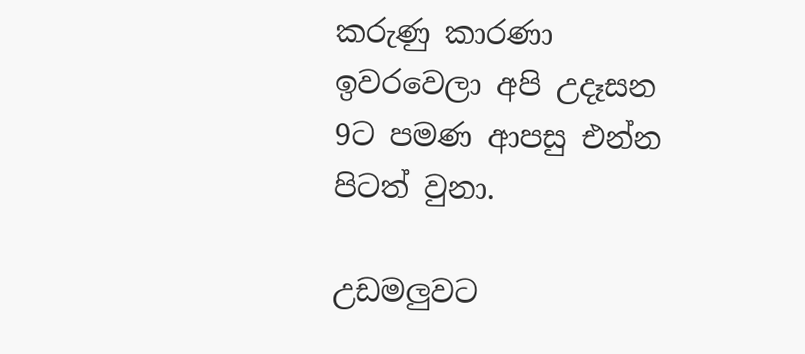කරුණු කාරණා ඉවරවෙලා අපි උදෑසන 9ට පමණ ආපසු එන්න පිටත් වුනා.

උඩමලුවට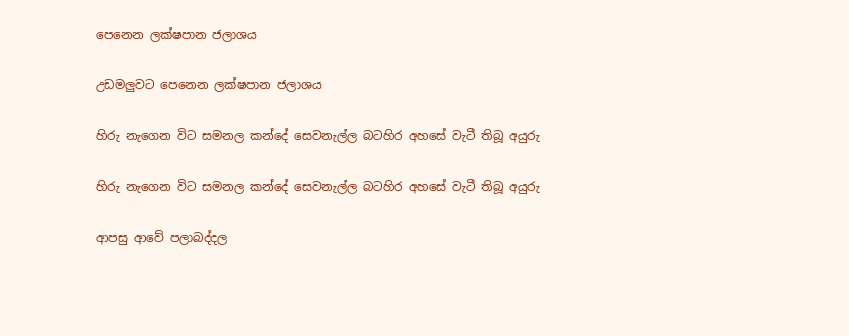පෙනෙන ලක්ෂපාන ජලාශය

උඩමලුවට පෙනෙන ලක්ෂපාන ජලාශය

හිරු නැගෙන විට සමනල කන්දේ සෙවනැල්ල බටහිර අහසේ වැටී තිබූ අයුරු

හිරු නැගෙන විට සමනල කන්දේ සෙවනැල්ල බටහිර අහසේ වැටී තිබූ අයුරු

ආපසු ආවේ පලාබද්දල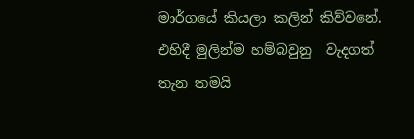මාර්ගයේ කියලා කලින් කිව්වනේ. එහිදී මුලින්ම හම්බවුනු  වැදගත් තැන තමයි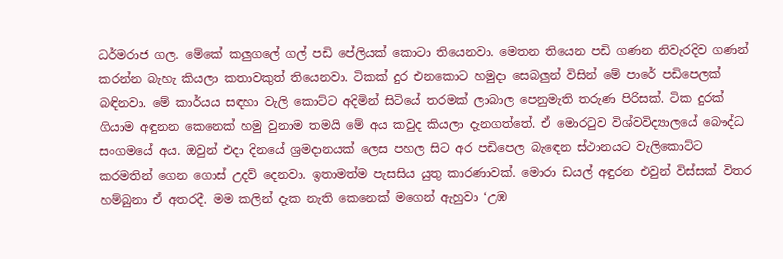ධර්මරාජ ගල. මේකේ කලුගලේ ගල් පඩි පේලියක් කොටා තියෙනවා. මෙතන තියෙන පඩි ගණන නිවැරදිව ගණන් කරන්න බැහැ කියලා කතාවකුත් තියෙනවා. ටිකක් දුර එනකොට හමුදා සෙබලුන් විසින් මේ පාරේ පඩිපෙලක් බඳිනවා. මේ කාර්යය සඳහා වැලි කොට්ට අදිමින් සිටියේ තරමක් ලාබාල පෙනුමැති තරුණ පිරිසක්. ටික දුරක් ගියාම අඳුනන කෙනෙක් හමු වුනාම තමයි මේ අය කවුද කියලා දැනගත්තේ. ඒ මොරටුව විශ්වවිද්‍යාලයේ බෞද්ධ සංගමයේ අය. ඔවුන් එදා දිනයේ ශ්‍රමදානයක් ලෙස පහල සිට අර පඩිපෙල බැඳෙන ස්ථානයට වැලිකොට්ට කරමතින් ගෙන ගොස් උදව් දෙනවා. ඉතාමත්ම පැසසිය යුතු කාරණාවක්. මොරා ඩයල් අඳුරන එවුන් විස්සක් විතර හම්බුනා ඒ අතරදී. මම කලින් දැක නැති කෙනෙක් මගෙන් ඇහුවා ‘උඹ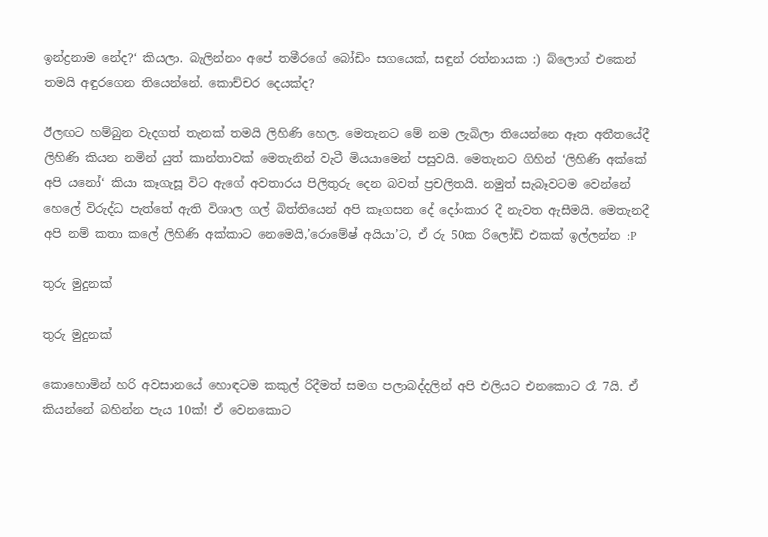ඉන්ද්‍රනාම නේද?‘ කියලා. බැලින්නං අපේ තමීරගේ බෝඩිං සගයෙක්, සඳුන් රත්නායක :) බ්ලොග් එකෙන් තමයි අඳුරගෙන තියෙන්නේ. කොච්චර දෙයක්ද?

ඊලඟට හම්බුන වැදගත් තැනක් තමයි ලිහිණි හෙල. මෙතැනට මේ නම ලැබිලා තියෙන්නෙ ඈත අතීතයේදී ලිහිණි කියන නමින් යුත් කාන්තාවක් මෙතැනින් වැටී මියයාමෙන් පසුවයි. මෙතැනට ගිහින් ‘ලිහිණි අක්කේ අපි යනෝ‘ කියා කෑගැසූ විට ඇගේ අවතාරය පිලිතුරු දෙන බවත් ප්‍රචලිතයි. නමුත් සැබෑවටම වෙන්නේ හෙලේ විරුද්ධ පැත්තේ ඇති විශාල ගල් බිත්තියෙන් අපි කෑගසන දේ දෝංකාර දී නැවත ඇසීමයි. මෙතැනදී අපි නම් කතා කලේ ලිහිණි අක්කාට නෙමෙයි,’රොමේෂ් අයියා’ට, ඒ රු 50ක රිලෝඩ් එකක් ඉල්ලන්න :P

තුරු මුදුනක්

තුරු මුදුනක්

කොහොමින් හරි අවසානයේ හොඳටම කකුල් රිදීමත් සමග පලාබද්දලින් අපි එලියට එනකොට රෑ 7යි. ඒ කියන්නේ බහින්න පැය 10ක්! ඒ වෙනකොට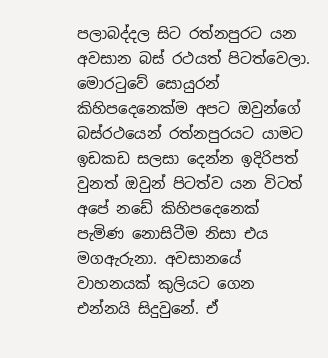පලාබද්දල සිට රත්නපුරට යන අවසාන බස් රථයත් පිටත්වෙලා. මොරටුවේ සොයුරන් කිහිපදෙනෙක්ම අපට ඔවුන්ගේ බස්රථයෙන් රත්නපුරයට යාමට ඉඩකඩ සලසා දෙන්න ඉදිරිපත් වුනත් ඔවුන් පිටත්ව යන විටත් අපේ නඩේ කිහිපදෙනෙක් පැමිණ නොසිටීම නිසා එය මගඇරුනා. අවසානයේ වාහනයක් කුලියට ගෙන එන්නයි සිදුවුනේ. ඒ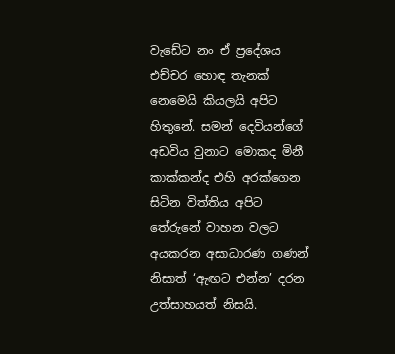වැඩේට නං ඒ ප්‍රදේශය එච්චර හොඳ තැනක් නෙමෙයි කියලයි අපිට හිතුනේ. සමන් දෙවියන්ගේ අඩවිය වුනාට මොකද මිනී කාක්කන්ද එහි අරක්ගෙන සිටින විත්තිය අපිට තේරුනේ වාහන වලට අයකරන අසාධාරණ ගණන් නිසාත් ‘ඇඟට එන්න’ දරන උත්සාහයත් නිසයි.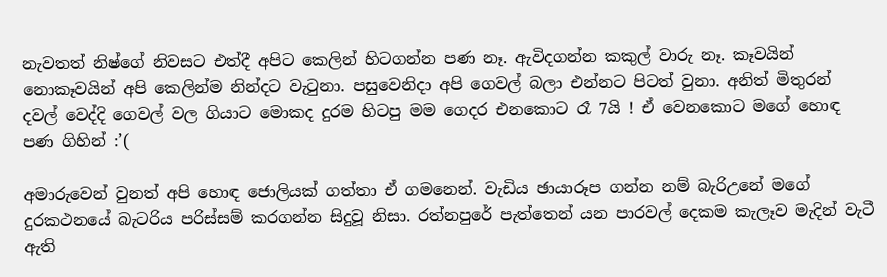නැවතත් නිෂ්ගේ නිවසට එත්දී අපිට කෙලින් හිටගන්න පණ නෑ. ඇවිදගන්න කකුල් වාරු නෑ. කෑවයින් නොකෑවයින් අපි කෙලින්ම නින්දට වැටුනා. පසුවෙනිදා අපි ගෙවල් බලා එන්නට පිටත් වුනා. අනිත් මිතුරන් දවල් වෙද්දි ගෙවල් වල ගියාට මොකද දුරම හිටපු මම ගෙදර එනකොට රෑ 7යි ! ඒ වෙනකොට මගේ හොඳ පණ ගිහින් :’(

අමාරුවෙන් වුනත් අපි හොඳ ජොලියක් ගත්තා ඒ ගමනෙන්. වැඩිය ඡායාරූප ගන්න නම් බැරිඋනේ මගේ දුරකථනයේ බැටරිය පරිස්සම් කරගන්න සිදුවූ නිසා. රත්නපුරේ පැත්තෙන් යන පාරවල් දෙකම කැලෑව මැදින් වැටී ඇති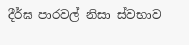දීර්ඝ පාරවල් නිසා ස්වභාව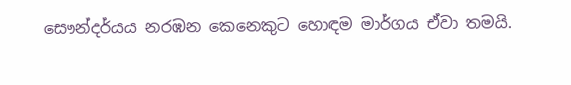සෞන්දර්යය නරඹන කෙනෙකුට හොඳම මාර්ගය ඒවා තමයි.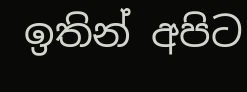ඉතින් අපිට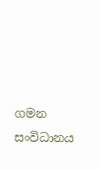ගමන සංවිධානය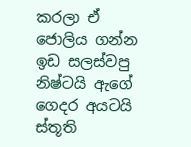කරලා ඒ ජොලිය ගන්න ඉඩ සලස්වපු නිෂ්ටයි ඇගේ ගෙදර අයටයි ස්තූති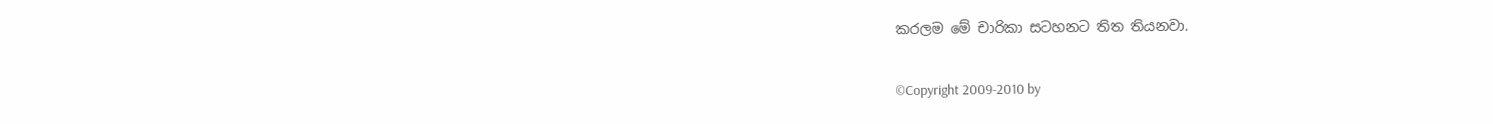කරලම මේ චාරිකා සටහනට තිත තියනවා.


©Copyright 2009-2010 by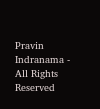Pravin Indranama - All Rights Reserved